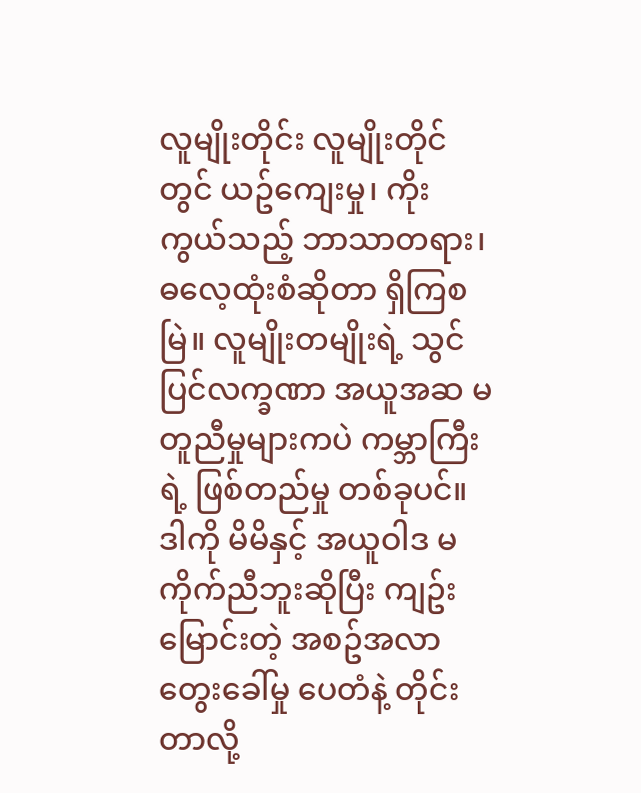လူမျိုးတိုင်း လူမျိုးတိုင်တွင် ယဥ်ကျေးမှု၊ ကိုးကွယ်သည့် ဘာသာတရား၊ ဓလေ့ထုံးစံဆိုတာ ရှိကြစမြဲ။ လူမျိုးတမျိုးရဲ့ သွင်ပြင်လက္ခဏာ အယူအဆ မတူညီမှုများကပဲ ကမ္ဘာကြီးရဲ့ ဖြစ်တည်မှု တစ်ခုပင်။ ဒါကို မိမိနှင့် အယူဝါဒ မကိုက်ညီဘူးဆိုပြီး ကျဥ်းမြောင်းတဲ့ အစဥ်အလာ တွေးခေါ်မှု ပေတံနဲ့ တိုင်းတာလို့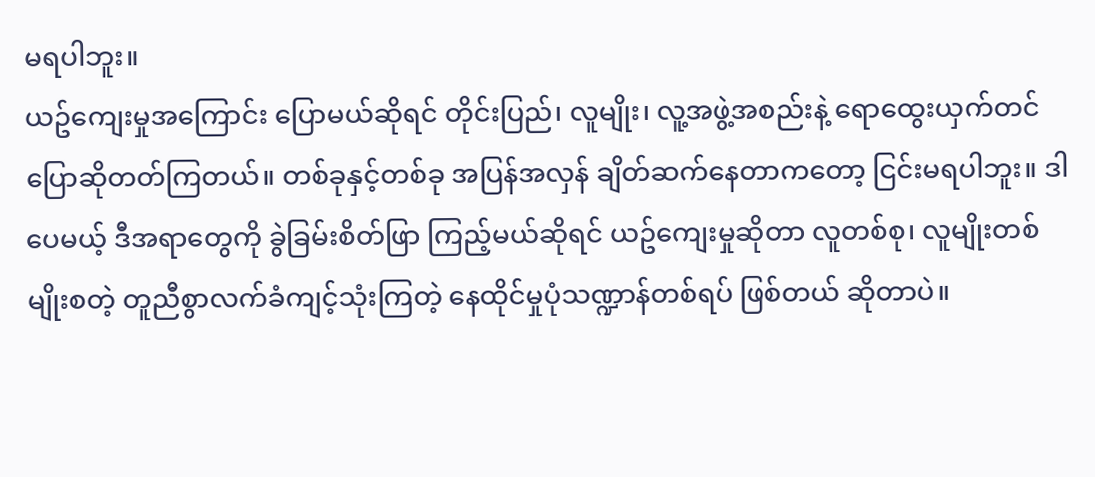မရပါဘူး။
ယဥ်ကျေးမှုအကြောင်း ပြောမယ်ဆိုရင် တိုင်းပြည်၊ လူမျိုး၊ လူ့အဖွဲ့အစည်းနဲ့ ရောထွေးယှက်တင် ပြောဆိုတတ်ကြတယ်။ တစ်ခုနှင့်တစ်ခု အပြန်အလှန် ချိတ်ဆက်နေတာကတော့ ငြင်းမရပါဘူး။ ဒါပေမယ့် ဒီအရာတွေကို ခွဲခြမ်းစိတ်ဖြာ ကြည့်မယ်ဆိုရင် ယဥ်ကျေးမှုဆိုတာ လူတစ်စု၊ လူမျိုးတစ်မျိုးစတဲ့ တူညီစွာလက်ခံကျင့်သုံးကြတဲ့ နေထိုင်မှုပုံသဏ္ဍာန်တစ်ရပ် ဖြစ်တယ် ဆိုတာပဲ။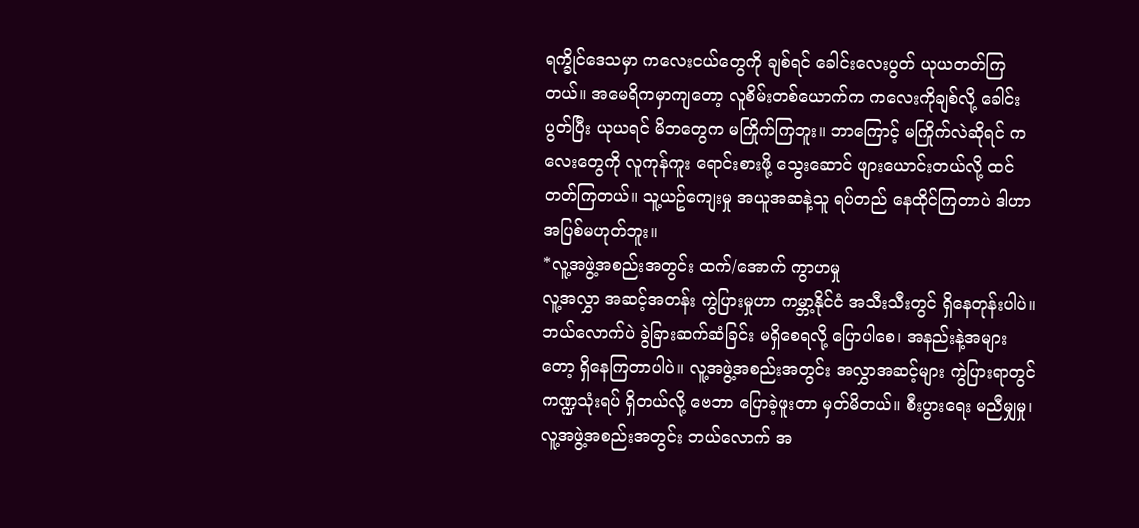ရက္ခိုင်ဒေသမှာ ကလေးငယ်တွေကို ချစ်ရင် ခေါင်းလေးပွတ် ယုယတတ်ကြတယ်။ အမေရိကမှာကျတော့ လူစိမ်းတစ်ယောက်က ကလေးကိုချစ်လို့ ခေါင်းပွတ်ပြီး ယုယရင် မိဘတွေက မကြိုက်ကြဘူး။ ဘာကြောင့် မကြိုက်လဲဆိုရင် ကလေးတွေကို လူကုန်ကူး ရောင်းစားဖို့ သွေးဆောင် ဖျားယောင်းတယ်လို့ ထင်တတ်ကြတယ်။ သူ့ယဥ်ကျေးမှု အယူအဆနဲ့သူ ရပ်တည် နေထိုင်ကြတာပဲ ဒါဟာ အပြစ်မဟုတ်ဘူး။
*လူ့အဖွဲ့အစည်းအတွင်း ထက်/အောက် ကွာဟမှု
လူ့အလွှာ အဆင့်အတန်း ကွဲပြားမှုဟာ ကမ္ဘာ့နိုင်ငံ အသီးသီးတွင် ရှိနေတုန်းပါပဲ။ ဘယ်လောက်ပဲ ခွဲခြားဆက်ဆံခြင်း မရှိစေရလို့ ပြောပါစေ၊ အနည်းနဲ့အများတော့ ရှိနေကြတာပါပဲ။ လူ့အဖွဲ့အစည်းအတွင်း အလွှာအဆင့်များ ကွဲပြားရာတွင် ကဏ္ဍသုံးရပ် ရှိတယ်လို့ ဗေဘာ ပြောခဲ့ဖူးတာ မှတ်မိတယ်။ စီးပွားရေး မညီမျှမှု၊ လူ့အဖွဲ့အစည်းအတွင်း ဘယ်လောက် အ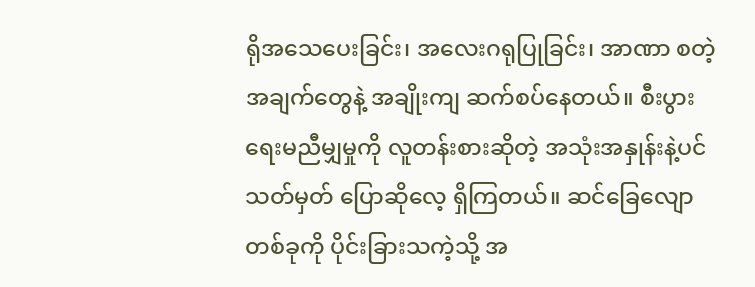ရိုအသေပေးခြင်း၊ အလေးဂရုပြုခြင်း၊ အာဏာ စတဲ့ အချက်တွေနဲ့ အချိုးကျ ဆက်စပ်နေတယ်။ စီးပွားရေးမညီမျှမှုကို လူတန်းစားဆိုတဲ့ အသုံးအနှုန်းနဲ့ပင် သတ်မှတ် ပြောဆိုလေ့ ရှိကြတယ်။ ဆင်ခြေလျောတစ်ခုကို ပိုင်းခြားသကဲ့သို့ အ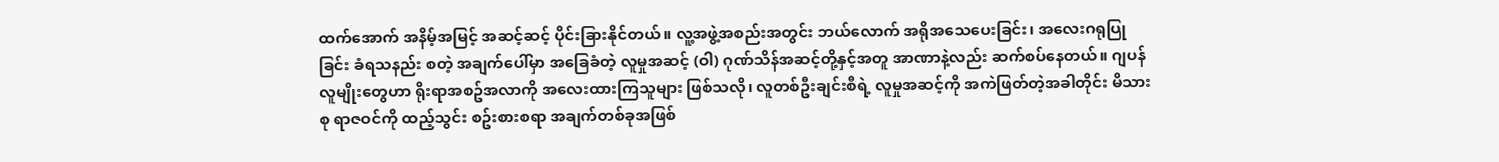ထက်အောက် အနိမ့်အမြင့် အဆင့်ဆင့် ပိုင်းခြားနိုင်တယ်။ လူ့အဖွဲ့အစည်းအတွင်း ဘယ်လောက် အရိုအသေပေးခြင်း၊ အလေးဂရုပြုခြင်း ခံရသနည်း စတဲ့ အချက်ပေါ်မှာ အခြေခံတဲ့ လူမှုအဆင့် (ဝါ) ဂုဏ်သိန်အဆင့်တို့နှင့်အတူ အာဏာနဲ့လည်း ဆက်စပ်နေတယ်။ ဂျပန်လူမျိုးတွေဟာ ရိုးရာအစဥ်အလာကို အလေးထားကြသူများ ဖြစ်သလို၊ လူတစ်ဦးချင်းစီရဲ့ လူမှုအဆင့်ကို အကဲဖြတ်တဲ့အခါတိုင်း မိသားစု ရာဇဝင်ကို ထည့်သွင်း စဥ်းစားစရာ အချက်တစ်ခုအဖြစ်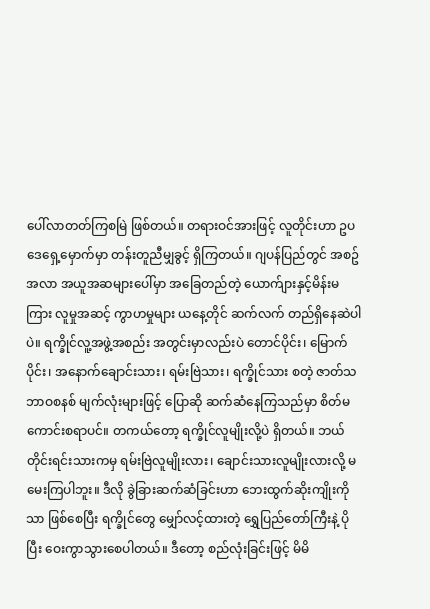ပေါ်လာတတ်ကြစမြဲ ဖြစ်တယ်။ တရားဝင်အားဖြင့် လူတိုင်းဟာ ဥပဒေရှေ့မှောက်မှာ တန်းတူညီမျှခွင့် ရှိကြတယ်။ ဂျပန်ပြည်တွင် အစဥ်အလာ အယူအဆများပေါ်မှာ အခြေတည်တဲ့ ယောက်ျားနှင့်မိန်းမကြား လူမှုအဆင့် ကွာဟမှုများ ယနေ့တိုင် ဆက်လက် တည်ရှိနေဆဲပါပဲ။ ရက္ခိုင်လူ့အဖွဲ့အစည်း အတွင်းမှာလည်းပဲ တောင်ပိုင်း၊ မြောက်ပိုင်း၊ အနောက်ချောင်းသား၊ ရမ်းဗြဲသား၊ ရက္ခိုင်သား စတဲ့ ဇာတ်သဘာဝစနစ် မျက်လုံးများဖြင့် ပြောဆို ဆက်ဆံနေကြသည်မှာ စိတ်မကောင်းစရာပင်။ တကယ်တော့ ရက္ခိုင်လူမျိုးလို့ပဲ ရှိတယ်။ ဘယ်တိုင်းရင်းသားကမှ ရမ်းဗြဲလူမျိုးလား၊ ချောင်းသားလူမျိုးလားလို့ မမေးကြပါဘူး။ ဒီလို ခွဲခြားဆက်ဆံခြင်းဟာ ဘေးထွက်ဆိုးကျိုးကိုသာ ဖြစ်စေပြီး ရက္ခိုင်တွေ မျှော်လင့်ထားတဲ့ ရွှေပြည်တော်ကြီးနဲ့ ပိုပြီး ဝေးကွာသွားစေပါတယ်။ ဒီတော့ စည်လုံးခြင်းဖြင့် မိမိ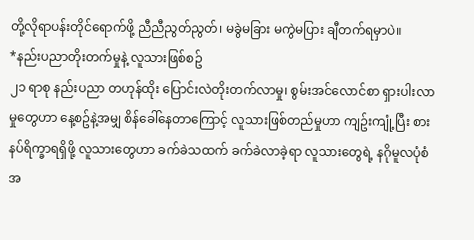တို့လိုရာပန်းတိုင်ရောက်ဖို့ ညီညီညွတ်ညွတ်၊ မခွဲမခြား မကွဲမပြား ချီတက်ရမှာပဲ။
*နည်းပညာတိုးတက်မှုနဲ့ လူသားဖြစ်စဥ်
၂၁ ရာစု နည်းပညာ တဟုန်ထိုး ပြောင်းလဲတိုးတက်လာမှု၊ စွမ်းအင်လောင်စာ ရှားပါးလာမှုတွေဟာ နေ့စဥ်နဲ့အမျှ စိန်ခေါ်နေတာကြောင့် လူသားဖြစ်တည်မှုဟာ ကျဥ်းကျုံ့ပြီး စားနပ်ရိက္ခာရရှိဖို့ လူသားတွေဟာ ခက်ခဲသထက် ခက်ခဲလာခဲ့ရာ လူသားတွေရဲ့ နဂိုမူလပုံစံအ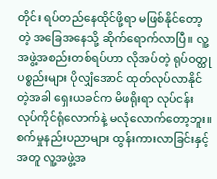တိုင်း ရပ်တည်နေထိုင်ဖို့ရာ မဖြစ်နိုင်တော့တဲ့ အခြေအနေသို့ ဆိုက်ရောက်လာပြီ။ လူ့အဖွဲ့အစည်းတစ်ရပ်ဟာ လိုအပ်တဲ့ ရုပ်ဝတ္ထုပစ္စည်းများ ပိုလျှံအောင် ထုတ်လုပ်လာနိုင်တဲ့အခါ ရှေးယခင်က မိဖရိုးရာ လုပ်ငန်း လုပ်ကိုင်ရုံလောက်နဲ့ မလုံလောက်တော့ဘူး။ စက်မှုနည်းပညာများ ထွန်းကားလာခြင်းနှင့်အတူ လူ့အဖွဲ့အ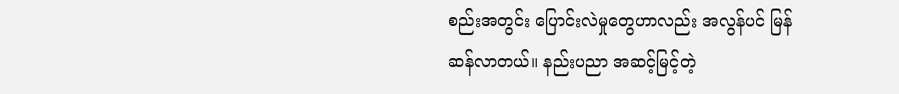စည်းအတွင်း ပြောင်းလဲမှုတွေဟာလည်း အလွန်ပင် မြန်ဆန်လာတယ်။ နည်းပညာ အဆင့်မြင့်တဲ့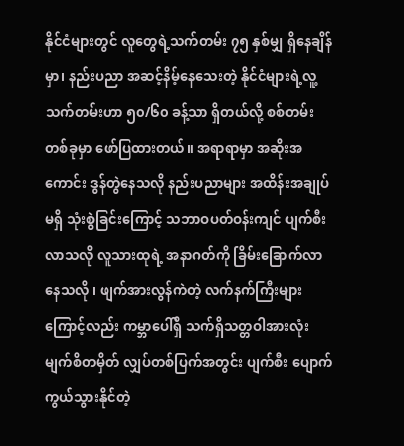နိုင်ငံများတွင် လူတွေရဲ့သက်တမ်း ၇၅ နှစ်မျှ ရှိနေချိန်မှာ၊ နည်းပညာ အဆင့်နိမ့်နေသေးတဲ့ နိုင်ငံများရဲ့လူ့သက်တမ်းဟာ ၅၀/၆၀ ခန့်သာ ရှိတယ်လို့ စစ်တမ်းတစ်ခုမှာ ဖော်ပြထားတယ်။ အရာရာမှာ အဆိုးအကောင်း ဒွန်တွဲနေသလို နည်းပညာများ အထိန်းအချုပ်မရှိ သုံးစွဲခြင်းကြောင့် သဘာဝပတ်ဝန်းကျင် ပျက်စီးလာသလို လူသားထုရဲ့ အနာဂတ်ကို ခြိမ်းခြောက်လာနေသလို၊ ဖျက်အားလွန်ကဲတဲ့ လက်နက်ကြီးများကြောင့်လည်း ကမ္ဘာပေါ်ရှိ သက်ရှိသတ္တဝါအားလုံး မျက်စိတမှိတ် လျှပ်တစ်ပြက်အတွင်း ပျက်စီး ပျောက်ကွယ်သွားနိုင်တဲ့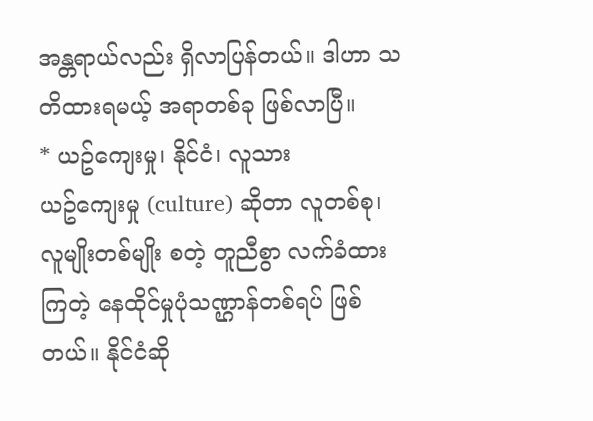အန္တရာယ်လည်း ရှိလာပြန်တယ်။ ဒါဟာ သတိထားရမယ့် အရာတစ်ခု ဖြစ်လာပြီ။
* ယဥ်ကျေးမှု၊ နိုင်ငံ၊ လူသား
ယဥ်ကျေးမှု (culture) ဆိုတာ လူတစ်စု၊ လူမျိုးတစ်မျိုး စတဲ့ တူညီစွာ လက်ခံထားကြတဲ့ နေထိုင်မှုပုံသဏ္ဌာန်တစ်ရပ် ဖြစ်တယ်။ နိုင်ငံဆို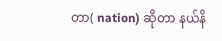တာ( nation) ဆိုတာ နယ်နိ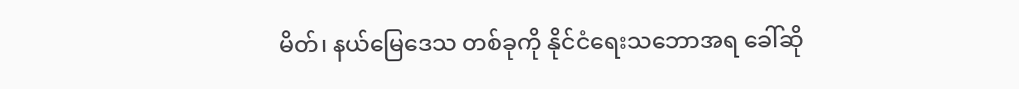မိတ်၊ နယ်မြေဒေသ တစ်ခုကို နိုင်ငံရေးသဘောအရ ခေါ်ဆို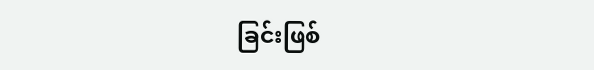ခြင်းဖြစ်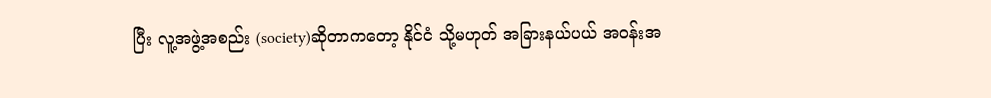ပြီး လူ့အဖွဲ့အစည်း (society)ဆိုတာကတော့ နိုင်ငံ သို့မဟုတ် အခြားနယ်ပယ် အဝန်းအ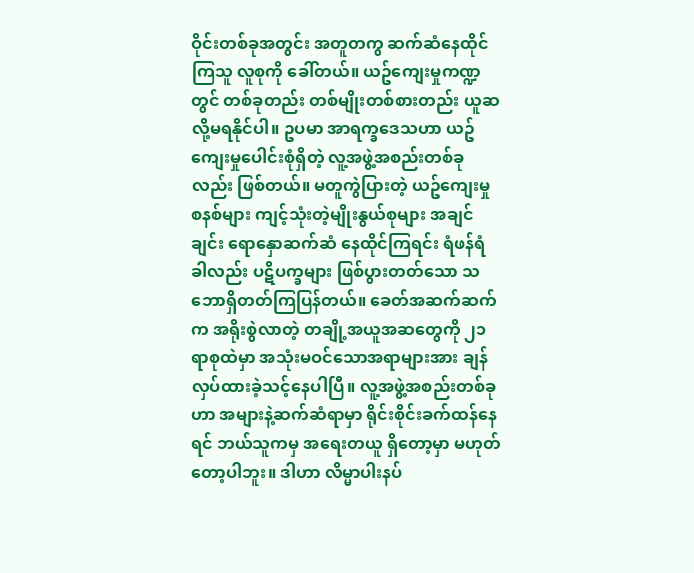ဝိုင်းတစ်ခုအတွင်း အတူတကွ ဆက်ဆံနေထိုင်ကြသူ လူစုကို ခေါ်တယ်။ ယဥ်ကျေးမှုကဏ္ဍတွင် တစ်ခုတည်း တစ်မျိုးတစ်စားတည်း ယူဆလို့မရနိုင်ပါ။ ဥပမာ အာရက္ခဒေသဟာ ယဥ်ကျေးမှုပေါင်းစုံရှိတဲ့ လူ့အဖွဲ့အစည်းတစ်ခုလည်း ဖြစ်တယ်။ မတူကွဲပြားတဲ့ ယဥ်ကျေးမှုစနစ်များ ကျင့်သုံးတဲ့မျိုးနွယ်စုများ အချင်ချင်း ရောနှောဆက်ဆံ နေထိုင်ကြရင်း ရံဖန်ရံခါလည်း ပဋိပက္ခများ ဖြစ်ပွားတတ်သော သဘောရှိတတ်ကြပြန်တယ်။ ခေတ်အဆက်ဆက်က အရိုးစွဲလာတဲ့ တချို့အယူအဆတွေကို ၂၁ ရာစုထဲမှာ အသုံးမဝင်သောအရာများအား ချန်လှပ်ထားခဲ့သင့်နေပါပြီ။ လူ့အဖွဲ့အစည်းတစ်ခုဟာ အများနဲ့ဆက်ဆံရာမှာ ရိုင်းစိုင်းခက်ထန်နေရင် ဘယ်သူကမှ အရေးတယူ ရှိတော့မှာ မဟုတ်တော့ပါဘူး။ ဒါဟာ လိမ္မာပါးနပ်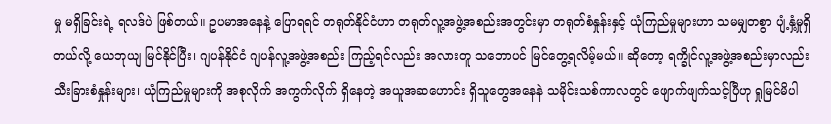မှု မရှိခြင်းရဲ့ ရလဒ်ပဲ ဖြစ်တယ်။ ဥပမာအနေနဲ့ ပြောရရင် တရုတ်နိုင်ငံဟာ တရုတ်လူ့အဖွဲ့အစည်းအတွင်းမှာ တရုတ်စံနှုန်းနှင့် ယုံကြည်မှုများဟာ သမမျှတစွာ ပျံ့နှံ့မှုရှိတယ်လို့ ယေဘုယျ မြင်နိုင်ပြီး၊ ဂျပန်နိုင်ငံ ဂျပန်လူ့အဖွဲ့အစည်း ကြည့်ရင်လည်း အလားတူ သဘောပင် မြင်တွေ့ရလိမ့်မယ်။ ဆိုတော့ ရက္ခိုင်လူ့အဖွဲ့အစည်းမှာလည်း သီးခြားစံနှုန်းများ၊ ယုံကြည်မှုများကို အစုလိုက် အကွက်လိုက် ရှိနေတဲ့ အယူအဆဟောင်း ရှိသူတွေအနေနဲ သမိုင်းသစ်ကာလတွင် ဖျောက်ဖျက်သင့်ပြီဟု ရှုမြင်မိပါ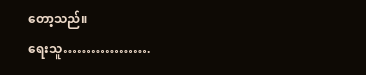တော့သည်။
ရေးသူ……………….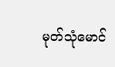မုတ်သုံမောင်